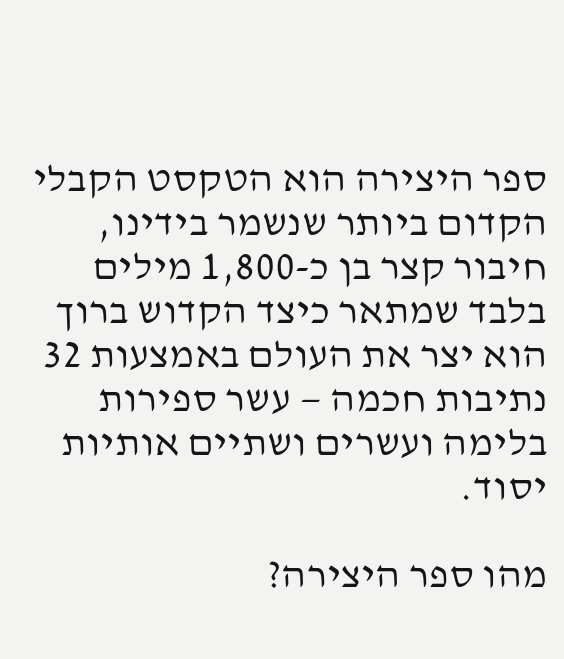ספר היצירה הוא הטקסט הקבלי הקדום ביותר שנשמר בידינו, חיבור קצר בן כ-1,800 מילים בלבד שמתאר כיצד הקדוש ברוך הוא יצר את העולם באמצעות 32 נתיבות חכמה — עשר ספירות בלימה ועשרים ושתיים אותיות יסוד.

מהו ספר היצירה?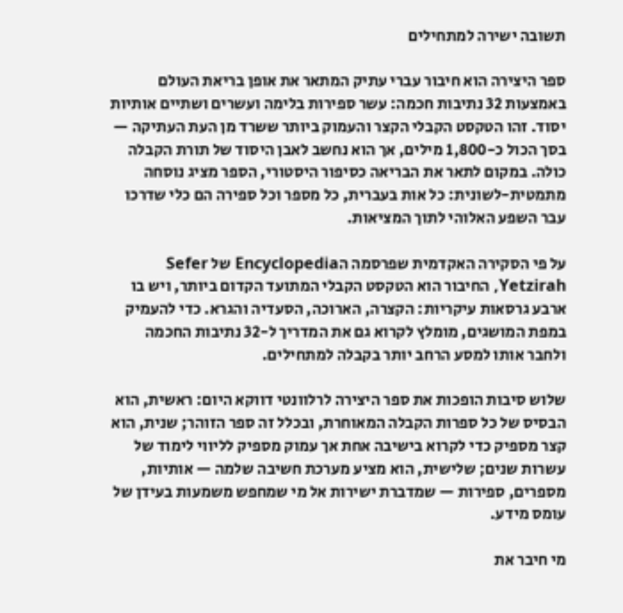תשובה ישירה למתחילים

ספר היצירה הוא חיבור עברי עתיק המתאר את אופן בריאת העולם באמצעות 32 נתיבות חכמה: עשר ספירות בלימה ועשרים ושתיים אותיות יסוד. זהו הטקסט הקבלי הקצר והעמוק ביותר ששרד מן העת העתיקה — בסך הכול כ-1,800 מילים, אך הוא נחשב לאבן היסוד של תורת הקבלה כולה. במקום לתאר את הבריאה כסיפור היסטורי, הספר מציג נוסחה מתמטית-לשונית: כל אות בעברית, כל מספר וכל ספירה הם כלי שדרכו עבר השפע האלוהי לתוך המציאות.

על פי הסקירה האקדמית שפרסמה הEncyclopedia של Sefer Yetzirah, החיבור הוא הטקסט הקבלי המתועד הקדום ביותר, ויש בו ארבע גרסאות עיקריות: הקצרה, הארוכה, הסעדיה והגרא. כדי להעמיק במפת המושגים, מומלץ לקרוא גם את המדריך ל-32 נתיבות החכמה ולחבר אותו למסע הרחב יותר בקבלה למתחילים.

שלוש סיבות הופכות את ספר היצירה לרלוונטי דווקא היום: ראשית, הוא הבסיס של כל ספרות הקבלה המאוחרת, ובכלל זה ספר הזוהר; שנית, הוא קצר מספיק כדי לקרוא בישיבה אחת אך עמוק מספיק לליווי לימוד של עשרות שנים; שלישית, הוא מציע מערכת חשיבה שלמה — אותיות, מספרים, ספירות — שמדברת ישירות אל מי שמחפש משמעות בעידן של עומס מידע.

מי חיבר את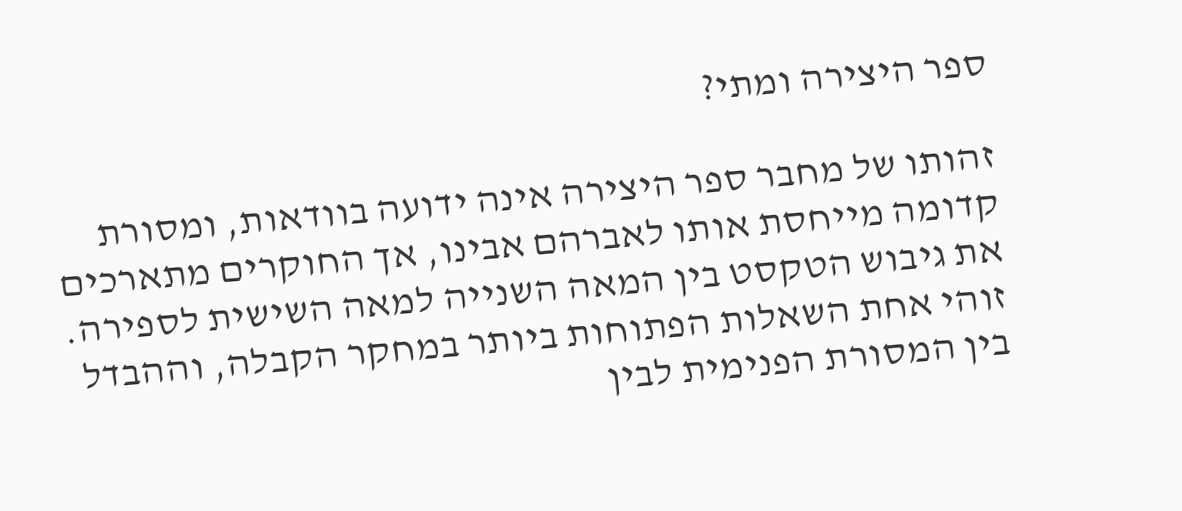ספר היצירה ומתי?

זהותו של מחבר ספר היצירה אינה ידועה בוודאות, ומסורת קדומה מייחסת אותו לאברהם אבינו, אך החוקרים מתארכים את גיבוש הטקסט בין המאה השנייה למאה השישית לספירה. זוהי אחת השאלות הפתוחות ביותר במחקר הקבלה, וההבדל בין המסורת הפנימית לבין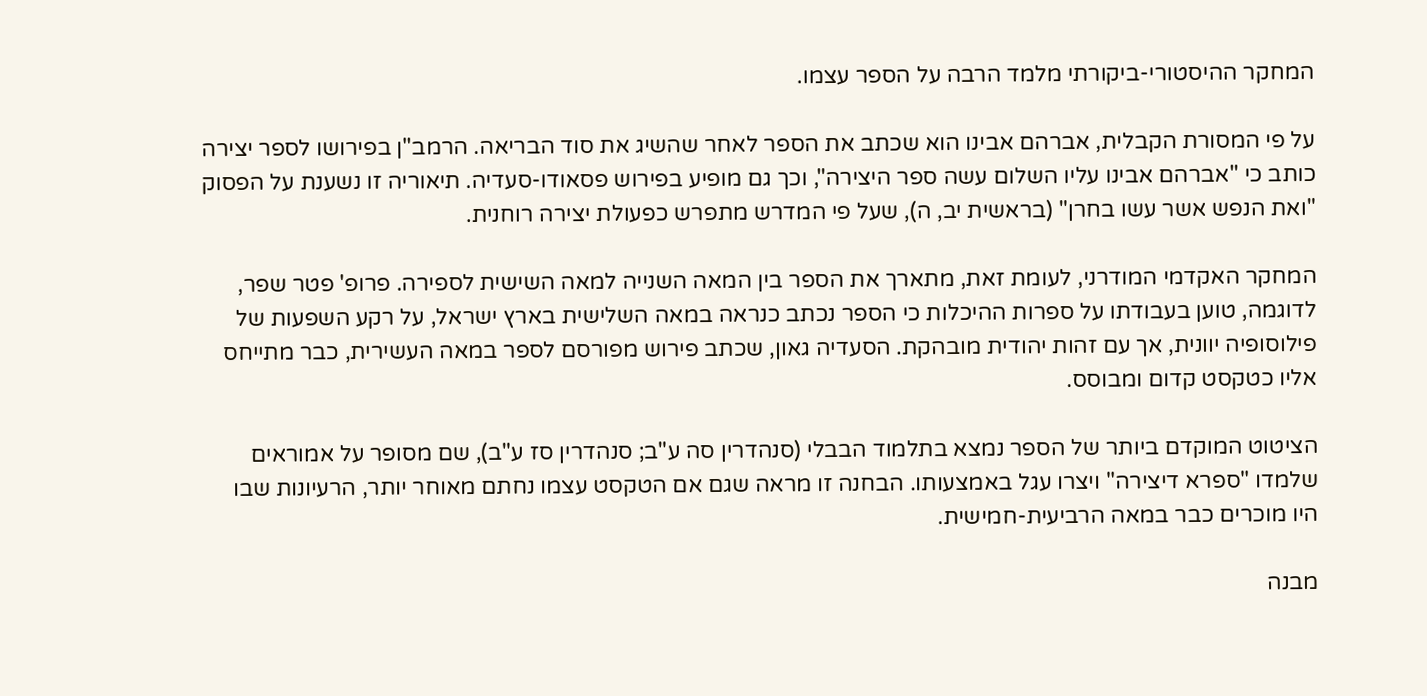המחקר ההיסטורי-ביקורתי מלמד הרבה על הספר עצמו.

על פי המסורת הקבלית, אברהם אבינו הוא שכתב את הספר לאחר שהשיג את סוד הבריאה. הרמב"ן בפירושו לספר יצירה כותב כי "אברהם אבינו עליו השלום עשה ספר היצירה", וכך גם מופיע בפירוש פסאודו-סעדיה. תיאוריה זו נשענת על הפסוק "ואת הנפש אשר עשו בחרן" (בראשית יב, ה), שעל פי המדרש מתפרש כפעולת יצירה רוחנית.

המחקר האקדמי המודרני, לעומת זאת, מתארך את הספר בין המאה השנייה למאה השישית לספירה. פרופ' פטר שפר, לדוגמה, טוען בעבודתו על ספרות ההיכלות כי הספר נכתב כנראה במאה השלישית בארץ ישראל, על רקע השפעות של פילוסופיה יוונית, אך עם זהות יהודית מובהקת. הסעדיה גאון, שכתב פירוש מפורסם לספר במאה העשירית, כבר מתייחס אליו כטקסט קדום ומבוסס.

הציטוט המוקדם ביותר של הספר נמצא בתלמוד הבבלי (סנהדרין סה ע"ב; סנהדרין סז ע"ב), שם מסופר על אמוראים שלמדו "ספרא דיצירה" ויצרו עגל באמצעותו. הבחנה זו מראה שגם אם הטקסט עצמו נחתם מאוחר יותר, הרעיונות שבו היו מוכרים כבר במאה הרביעית-חמישית.

מבנה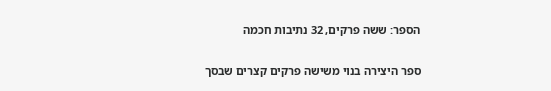הספר: ששה פרקים, 32 נתיבות חכמה

ספר היצירה בנוי משישה פרקים קצרים שבסך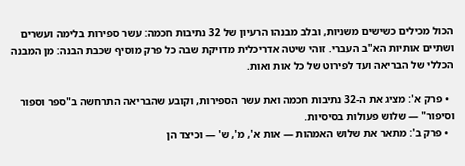הכול מכילים כשישים משניות, ובלב מבנהו הרעיון של 32 נתיבות חכמה: עשר ספירות בלימה ועשרים ושתיים אותיות הא"ב העברי. זוהי שיטה אדריכלית מדויקת שבה כל פרק מוסיף שכבת הבנה: מן המבנה הכללי של הבריאה ועד לפירוט של כל אות ואות.

  • פרק א': מציג את ה-32 נתיבות חכמה ואת עשר הספירות, וקובע שהבריאה התרחשה ב"ספר וספור וסיפור" — שלוש פעולות בסיסיות.
  • פרק ב': מתאר את שלוש האמהות — אות א', מ', ש' — וכיצד הן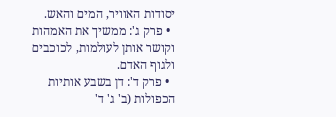יסודות האוויר, המים והאש.
  • פרק ג': ממשיך את האמהות וקושר אותן לעולמות, לכוכבים ולגוף האדם.
  • פרק ד': דן בשבע אותיות הכפולות (ב' ג' ד'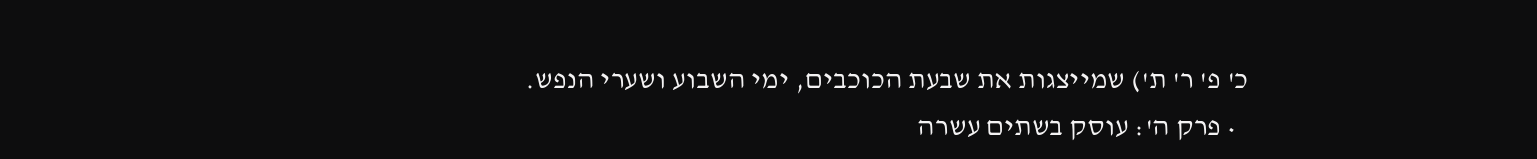כ' פ' ר' ת') שמייצגות את שבעת הכוכבים, ימי השבוע ושערי הנפש.
  • פרק ה': עוסק בשתים עשרה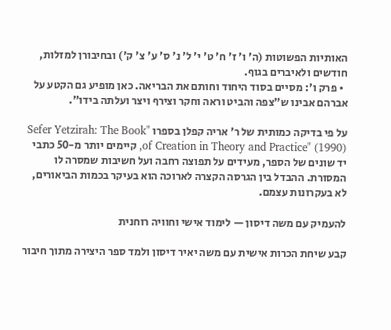האותיות הפשוטות (ה' ו' ז' ח' ט' י' ל' נ' ס' ע' צ' ק') ובחיבורן למזלות, חודשים ולאיברים בגוף.
  • פרק ו': מסיים בסוד היחוד וחותם את הבריאה. כאן מופיע גם הקטע על אברהם אבינו ש"צפה והביט וראה וחקר וצירף ויצר ועלתה בידו".

על פי בדיקה כמותית של ר' אריה קפלן בספרו "Sefer Yetzirah: The Book of Creation in Theory and Practice" (1990), קיימים יותר מ-50 כתבי יד שונים של הספר, מעידים על תפוצה רחבה ועל חשיבות שמסרה לו המסורת. ההבדל בין הגרסה הקצרה לארוכה הוא בעיקר בכמות הביאורים, לא בעקרונות עצמם.

להעמיק עם משה דיסון — לימוד אישי וחוויה רוחנית

קבע שיחת הכרות אישית עם משה יאיר דיסון ולמד ספר היצירה מתוך חיבור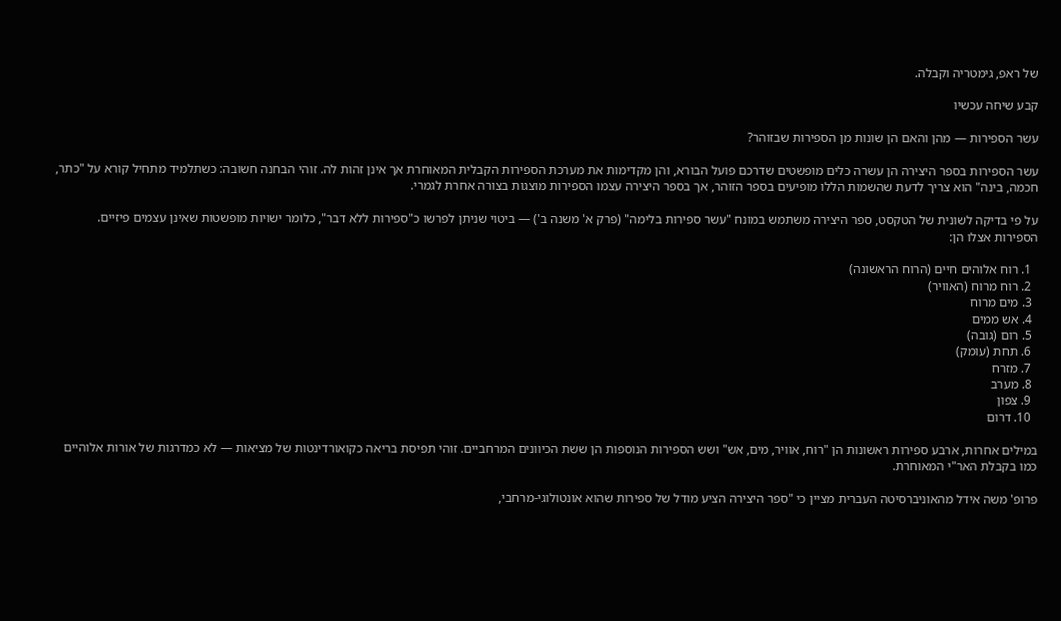של ראפ, גימטריה וקבלה.

קבע שיחה עכשיו

עשר הספירות — מהן והאם הן שונות מן הספירות שבזוהר?

עשר הספירות בספר היצירה הן עשרה כלים מופשטים שדרכם פועל הבורא, והן מקדימות את מערכת הספירות הקבלית המאוחרת אך אינן זהות לה. זוהי הבחנה חשובה: כשתלמיד מתחיל קורא על "כתר, חכמה, בינה" הוא צריך לדעת שהשמות הללו מופיעים בספר הזוהר, אך בספר היצירה עצמו הספירות מוצגות בצורה אחרת לגמרי.

על פי בדיקה לשונית של הטקסט, ספר היצירה משתמש במונח "עשר ספירות בלימה" (פרק א' משנה ב') — ביטוי שניתן לפרשו כ"ספירות ללא דבר", כלומר ישויות מופשטות שאינן עצמים פיזיים. הספירות אצלו הן:

  1. רוח אלוהים חיים (הרוח הראשונה)
  2. רוח מרוח (האוויר)
  3. מים מרוח
  4. אש ממים
  5. רום (גובה)
  6. תחת (עומק)
  7. מזרח
  8. מערב
  9. צפון
  10. דרום

במילים אחרות, ארבע ספירות ראשונות הן "רוח, אוויר, מים, אש" ושש הספירות הנוספות הן ששת הכיוונים המרחביים. זוהי תפיסת בריאה כקואורדינטות של מציאות — לא כמדרגות של אורות אלוהיים כמו בקבלת האר"י המאוחרת.

פרופ' משה אידל מהאוניברסיטה העברית מציין כי "ספר היצירה הציע מודל של ספירות שהוא אונטולוגי-מרחבי,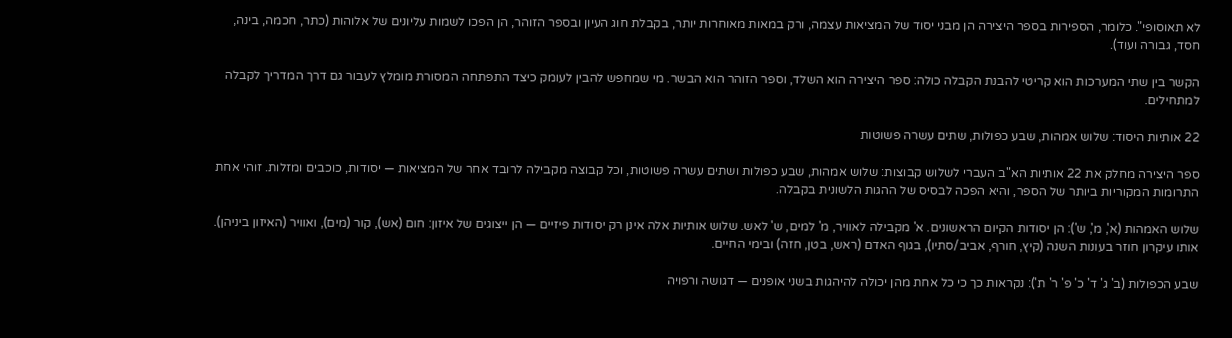לא תאוסופי". כלומר, הספירות בספר היצירה הן מבני יסוד של המציאות עצמה, ורק במאות מאוחרות יותר, בקבלת חוג העיון ובספר הזוהר, הן הפכו לשמות עליונים של אלוהות (כתר, חכמה, בינה, חסד, גבורה ועוד).

הקשר בין שתי המערכות הוא קריטי להבנת הקבלה כולה: ספר היצירה הוא השלד, וספר הזוהר הוא הבשר. מי שמחפש להבין לעומק כיצד התפתחה המסורת מומלץ לעבור גם דרך המדריך לקבלה למתחילים.

22 אותיות היסוד: שלוש אמהות, שבע כפולות, שתים עשרה פשוטות

ספר היצירה מחלק את 22 אותיות הא"ב העברי לשלוש קבוצות: שלוש אמהות, שבע כפולות ושתים עשרה פשוטות, וכל קבוצה מקבילה לרובד אחר של המציאות — יסודות, כוכבים ומזלות. זוהי אחת התרומות המקוריות ביותר של הספר, והיא הפכה לבסיס של ההגות הלשונית בקבלה.

שלוש האמהות (א', מ', ש'): הן יסודות הקיום הראשונים. א' מקבילה לאוויר, מ' למים, ש' לאש. שלוש אותיות אלה אינן רק יסודות פיזיים — הן ייצוגים של איזון: חום (אש), קור (מים), ואוויר (האיזון ביניהן). אותו עיקרון חוזר בעונות השנה (קיץ, חורף, אביב/סתיו), בגוף האדם (ראש, בטן, חזה) ובימי החיים.

שבע הכפולות (ב' ג' ד' כ' פ' ר' ת'): נקראות כך כי כל אחת מהן יכולה להיהגות בשני אופנים — דגושה ורפויה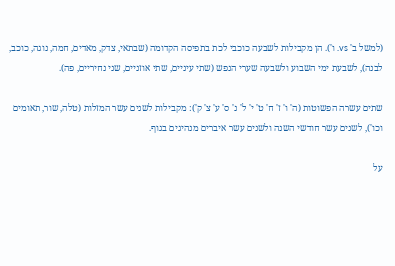(למשל ב' vs. ו'). הן מקבילות לשבעה כוכבי לכת בתפיסה הקדומה (שבתאי, צדק, מאדים, חמה, נוגה, כוכב, לבנה), לשבעת ימי השבוע ולשבעה שערי הנפש (שתי עיניים, שתי אוזניים, שני נחיריים, פה).

שתים עשרה הפשוטות (ה' ו' ז' ח' ט' י' ל' נ' ס' ע' צ' ק'): מקבילות לשנים עשר המזלות (טלה, שור, תאומים וכו'), לשנים עשר חודשי השנה ולשנים עשר איברים מנהיגים בגוף.

על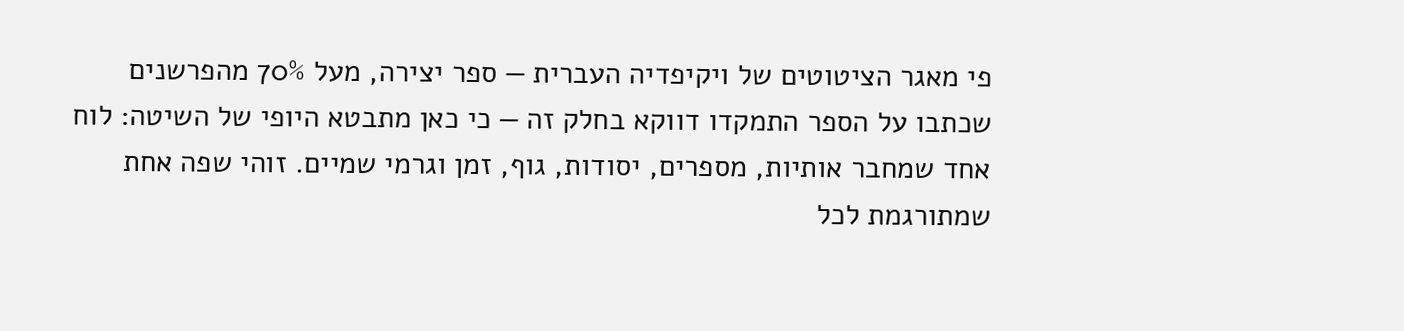פי מאגר הציטוטים של ויקיפדיה העברית — ספר יצירה, מעל 70% מהפרשנים שכתבו על הספר התמקדו דווקא בחלק זה — כי כאן מתבטא היופי של השיטה: לוח אחד שמחבר אותיות, מספרים, יסודות, גוף, זמן וגרמי שמיים. זוהי שפה אחת שמתורגמת לכל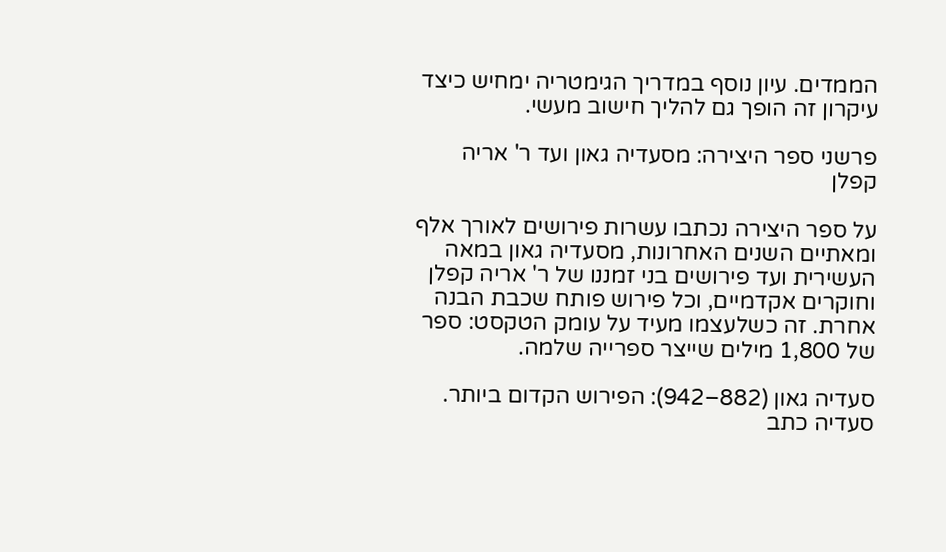הממדים. עיון נוסף במדריך הגימטריה ימחיש כיצד עיקרון זה הופך גם להליך חישוב מעשי.

פרשני ספר היצירה: מסעדיה גאון ועד ר' אריה קפלן

על ספר היצירה נכתבו עשרות פירושים לאורך אלף ומאתיים השנים האחרונות, מסעדיה גאון במאה העשירית ועד פירושים בני זמננו של ר' אריה קפלן וחוקרים אקדמיים, וכל פירוש פותח שכבת הבנה אחרת. זה כשלעצמו מעיד על עומק הטקסט: ספר של 1,800 מילים שייצר ספרייה שלמה.

סעדיה גאון (882–942): הפירוש הקדום ביותר. סעדיה כתב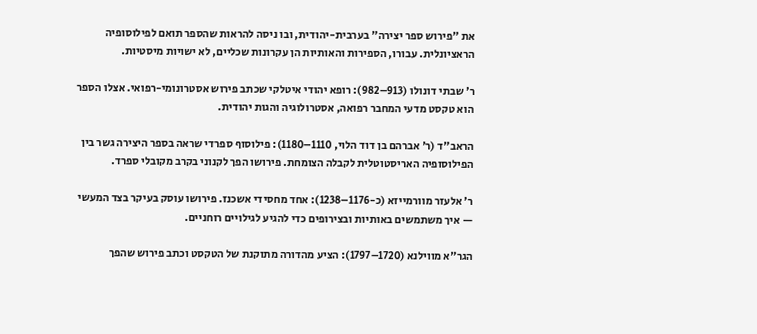את "פירוש ספר יצירה" בערבית-יהודית, ובו ניסה להראות שהספר תואם לפילוסופיה הראציונלית. עבורו, הספירות והאותיות הן עקרונות שכליים, לא ישויות מיסטיות.

ר' שבתי דונולו (913–982): רופא יהודי איטלקי שכתב פירוש אסטרונומי-רפואי. אצלו הספר הוא טקסט מדעי המחבר רפואה, אסטרולוגיה והגות יהודית.

הראב"ד (ר' אברהם בן דוד הלוי, 1110–1180): פילוסוף ספרדי שראה בספר היצירה גשר בין הפילוסופיה האריסטוטלית לקבלה הצומחת. פירושו הפך לקנוני בקרב מקובלי ספרד.

ר' אלעזר מוורמייזא (כ-1176–1238): אחד מחסידי אשכנז. פירושו עוסק בעיקר בצד המעשי — איך משתמשים באותיות ובצירופים כדי להגיע לגילויים רוחניים.

הגר"א מווילנא (1720–1797): הציע מהדורה מתוקנת של הטקסט וכתב פירוש שהפך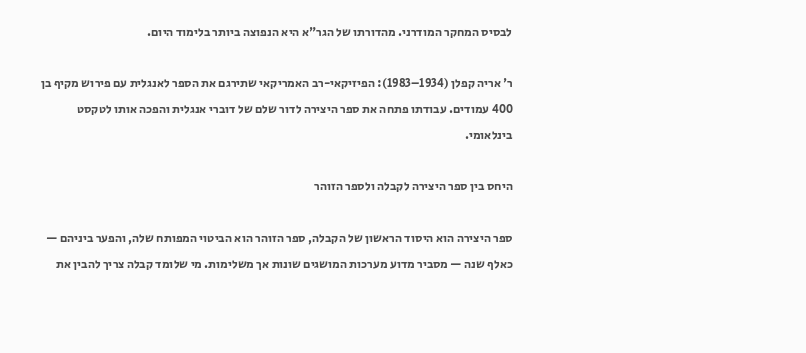לבסיס המחקר המודרני. מהדורתו של הגר"א היא הנפוצה ביותר בלימוד היום.

ר' אריה קפלן (1934–1983): הפיזיקאי-רב האמריקאי שתירגם את הספר לאנגלית עם פירוש מקיף בן 400 עמודים. עבודתו פתחה את ספר היצירה לדור שלם של דוברי אנגלית והפכה אותו לטקסט בינלאומי.

היחס בין ספר היצירה לקבלה ולספר הזוהר

ספר היצירה הוא היסוד הראשון של הקבלה, ספר הזוהר הוא הביטוי המפותח שלה, והפער ביניהם — כאלף שנה — מסביר מדוע מערכות המושגים שונות אך משלימות. מי שלומד קבלה צריך להבין את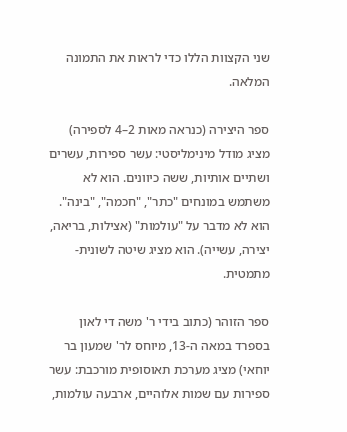שני הקצוות הללו כדי לראות את התמונה המלאה.

ספר היצירה (כנראה מאות 2–4 לספירה) מציג מודל מינימליסטי: עשר ספירות, עשרים ושתיים אותיות, ששה כיוונים. הוא לא משתמש במונחים "כתר", "חכמה", "בינה". הוא לא מדבר על "עולמות" (אצילות, בריאה, יצירה, עשייה). הוא מציג שיטה לשונית-מתמטית.

ספר הזוהר (כתוב בידי ר' משה די לאון בספרד במאה ה-13, מיוחס לר' שמעון בר יוחאי) מציג מערכת תאוסופית מורכבת: עשר ספירות עם שמות אלוהיים, ארבעה עולמות,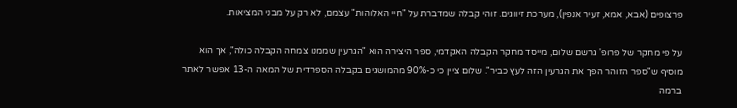פרצופים (אבא, אמא, זעיר אנפין), מערכת זיווגים. זוהי קבלה שמדברת על "חיי האלוהות" עצמם, לא רק על מבני המציאות.

על פי מחקר של פרופ' גרשם שלום, מייסד מחקר הקבלה האקדמי, ספר היצירה הוא "הגרעין שממנו צמחה הקבלה כולה", אך הוא מוסיף ש"ספר הזוהר הפך את הגרעין הזה לעץ כביר". שלום ציין כי כ-90% מהמושגים בקבלה הספרדית של המאה ה-13 אפשר לאתר ברמה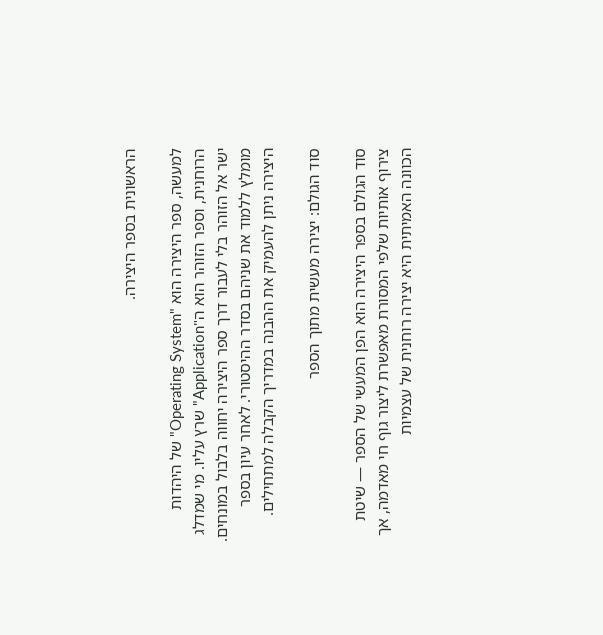הראשונית בספר היצירה.

למעשה, ספר היצירה הוא "Operating System" של היהדות הרוחנית, וספר הזוהר הוא ה"Application" שרץ עליו. מי שמדלג ישר אל הזוהר בלי לעבור דרך ספר היצירה יחווה בלבול במונחים. מומלץ ללמוד את שניהם בסדר ההיסטורי. לאחר עיון בספר היצירה ניתן להעמיק את ההבנה במדריך הקבלה למתחילים.

סוד הגולם: יצירה מעשית מתוך הספר

סוד הגולם בספר היצירה הוא הפן המעשי של הספר — שיטת צירוף אותיות שלפי המסורת מאפשרת ליצור גוף חי מאדמה, אך הכוונה האמיתית היא יצירה רוחנית של עצמיות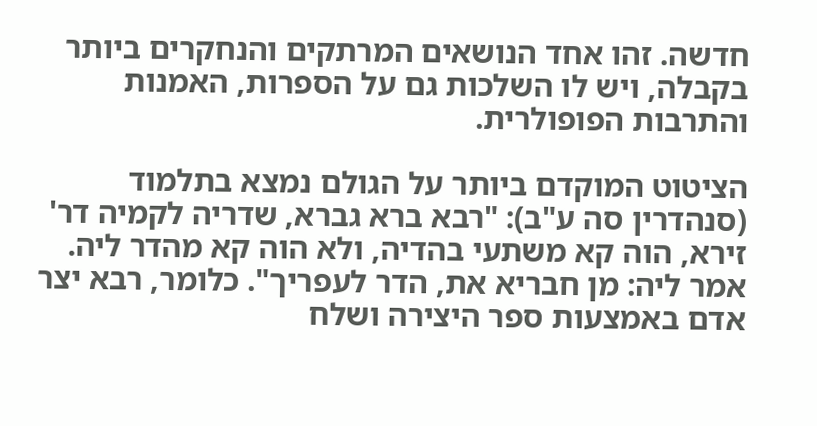חדשה. זהו אחד הנושאים המרתקים והנחקרים ביותר בקבלה, ויש לו השלכות גם על הספרות, האמנות והתרבות הפופולרית.

הציטוט המוקדם ביותר על הגולם נמצא בתלמוד (סנהדרין סה ע"ב): "רבא ברא גברא, שדריה לקמיה דר' זירא, הוה קא משתעי בהדיה, ולא הוה קא מהדר ליה. אמר ליה: מן חבריא את, הדר לעפריך". כלומר, רבא יצר אדם באמצעות ספר היצירה ושלח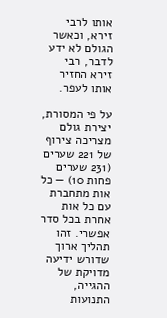אותו לרבי זירא, וכאשר הגולם לא ידע לדבר, רבי זירא החזיר אותו לעפר.

על פי המסורת, יצירת גולם מצריכה צירוף של 221 שערים (231 שערים פחות 10) — כל אות מתחברת עם כל אות אחרת בכל סדר אפשרי. זהו תהליך ארוך שדורש ידיעה מדויקת של ההגייה, התנועות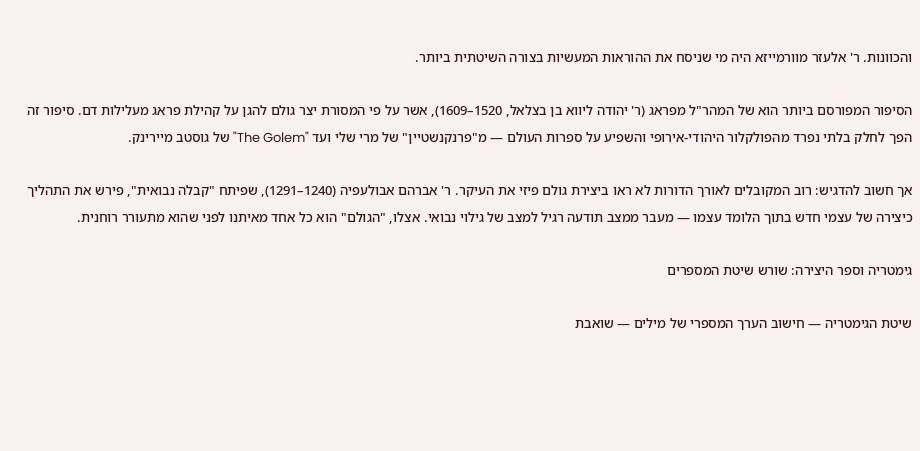והכוונות. ר' אלעזר מוורמייזא היה מי שניסח את ההוראות המעשיות בצורה השיטתית ביותר.

הסיפור המפורסם ביותר הוא של המהר"ל מפראג (ר' יהודה ליווא בן בצלאל, 1520–1609), אשר על פי המסורת יצר גולם להגן על קהילת פראג מעלילות דם. סיפור זה הפך לחלק בלתי נפרד מהפולקלור היהודי-אירופי והשפיע על ספרות העולם — מ"פרנקנשטיין" של מרי שלי ועד "The Golem" של גוסטב מיירינק.

אך חשוב להדגיש: רוב המקובלים לאורך הדורות לא ראו ביצירת גולם פיזי את העיקר. ר' אברהם אבולעפיה (1240–1291), שפיתח "קבלה נבואית", פירש את התהליך כיצירה של עצמי חדש בתוך הלומד עצמו — מעבר ממצב תודעה רגיל למצב של גילוי נבואי. אצלו, "הגולם" הוא כל אחד מאיתנו לפני שהוא מתעורר רוחנית.

גימטריה וספר היצירה: שורש שיטת המספרים

שיטת הגימטריה — חישוב הערך המספרי של מילים — שואבת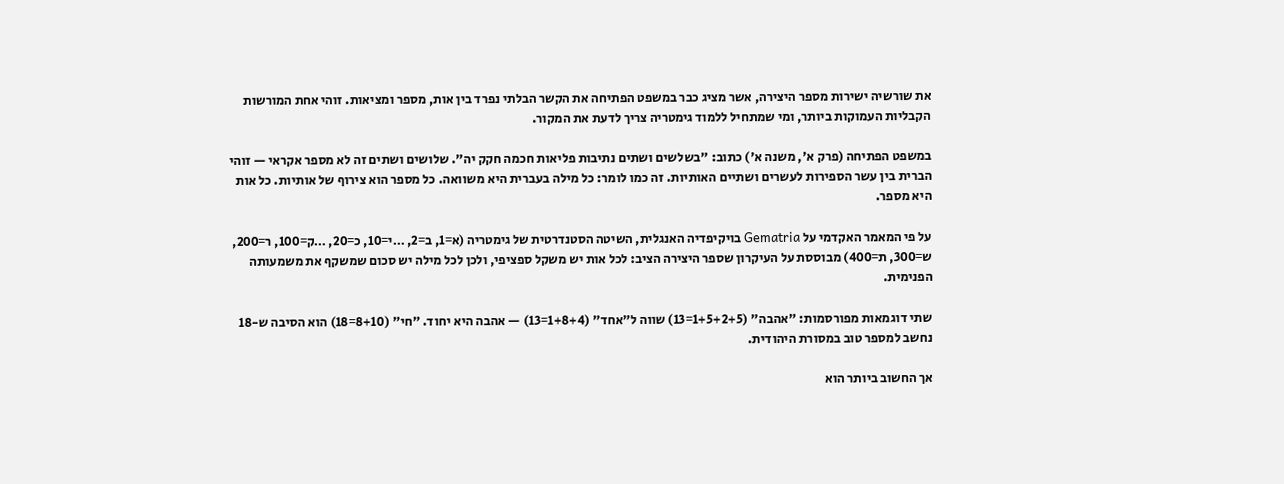את שורשיה ישירות מספר היצירה, אשר מציג כבר במשפט הפתיחה את הקשר הבלתי נפרד בין אות, מספר ומציאות. זוהי אחת המורשות הקבליות העמוקות ביותר, ומי שמתחיל ללמוד גימטריה צריך לדעת את המקור.

במשפט הפתיחה (פרק א', משנה א') כתוב: "בשלשים ושתים נתיבות פליאות חכמה חקק יה". שלושים ושתים זה לא מספר אקראי — זוהי הברית בין עשר הספירות לעשרים ושתיים האותיות. זה כמו לומר: כל מילה בעברית היא משוואה. כל מספר הוא צירוף של אותיות. כל אות היא מספר.

על פי המאמר האקדמי על Gematria בויקיפדיה האנגלית, השיטה הסטנדרטית של גימטריה (א=1, ב=2, …י=10, כ=20, …ק=100, ר=200, ש=300, ת=400) מבוססת על העיקרון שספר היצירה הציב: לכל אות יש משקל ספציפי, ולכן לכל מילה יש סכום שמשקף את משמעותה הפנימית.

שתי דוגמאות מפורסמות: "אהבה" (1+5+2+5=13) שווה ל"אחד" (1+8+4=13) — אהבה היא יחוד. "חי" (8+10=18) הוא הסיבה ש-18 נחשב למספר טוב במסורת היהודית.

אך החשוב ביותר הוא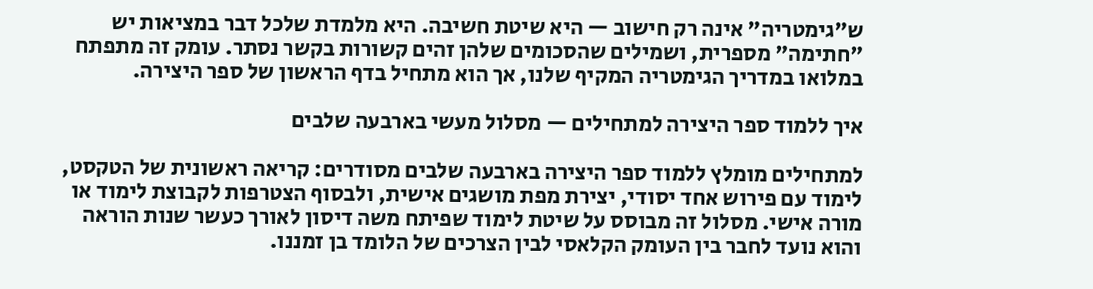ש"גימטריה" אינה רק חישוב — היא שיטת חשיבה. היא מלמדת שלכל דבר במציאות יש "חתימה" מספרית, ושמילים שהסכומים שלהן זהים קשורות בקשר נסתר. עומק זה מתפתח במלואו במדריך הגימטריה המקיף שלנו, אך הוא מתחיל בדף הראשון של ספר היצירה.

איך ללמוד ספר היצירה למתחילים — מסלול מעשי בארבעה שלבים

למתחילים מומלץ ללמוד ספר היצירה בארבעה שלבים מסודרים: קריאה ראשונית של הטקסט, לימוד עם פירוש אחד יסודי, יצירת מפת מושגים אישית, ולבסוף הצטרפות לקבוצת לימוד או מורה אישי. מסלול זה מבוסס על שיטת לימוד שפיתח משה דיסון לאורך כעשר שנות הוראה והוא נועד לחבר בין העומק הקלאסי לבין הצרכים של הלומד בן זמננו.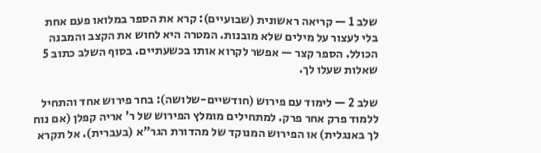שלב 1 — קריאה ראשונית (שבועיים): קרא את הספר במלואו פעם אחת בלי לעצור על מילים שלא מובנות. המטרה היא לחוש את הקצב והמבנה הכולל. הספר קצר — אפשר לקרוא אותו בכשעתיים. בסוף השלב כתוב 5 שאלות שעלו לך.

שלב 2 — לימוד עם פירוש (חודשיים-שלושה): בחר פירוש אחד והתחיל ללמוד פרק אחר פרק. למתחילים מומלץ הפירוש של ר' אריה קפלן (אם נוח לך באנגלית) או הפירוש המנוקד של מהדורת הגר"א (בעברית). אל תקרא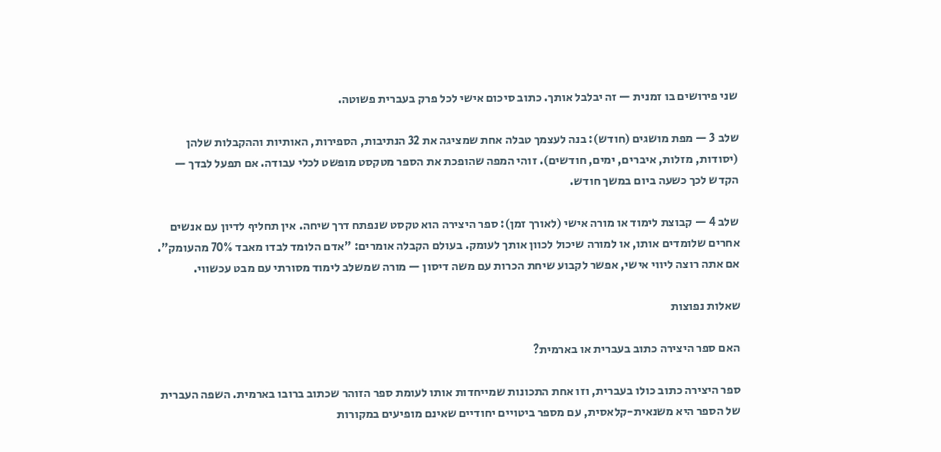שני פירושים בו זמנית — זה יבלבל אותך. כתוב סיכום אישי לכל פרק בעברית פשוטה.

שלב 3 — מפת מושגים (חודש): בנה לעצמך טבלה אחת שמציגה את 32 הנתיבות, הספירות, האותיות וההקבלות שלהן (יסודות, מזלות, איברים, ימים, חודשים). זוהי המפה שהופכת את הספר מטקסט מופשט לכלי עבודה. אם תפעל לבדך — הקדש לכך כשעה ביום במשך חודש.

שלב 4 — קבוצת לימוד או מורה אישי (לאורך זמן): ספר היצירה הוא טקסט שנפתח דרך שיחה. אין תחליף לדיון עם אנשים אחרים שלומדים אותו, או למורה שיכול לכוון אותך לעומק. בעולם הקבלה אומרים: "אדם הלומד לבדו מאבד 70% מהעומק". אם אתה רוצה ליווי אישי, אפשר לקבוע שיחת הכרות עם משה דיסון — מורה שמשלב לימוד מסורתי עם מבט עכשווי.

שאלות נפוצות

האם ספר היצירה כתוב בעברית או בארמית?

ספר היצירה כתוב כולו בעברית, וזו אחת התכונות שמייחדות אותו לעומת ספר הזוהר שכתוב ברובו בארמית. השפה העברית של הספר היא משנאית-קלאסית, עם מספר ביטויים יחודיים שאינם מופיעים במקורות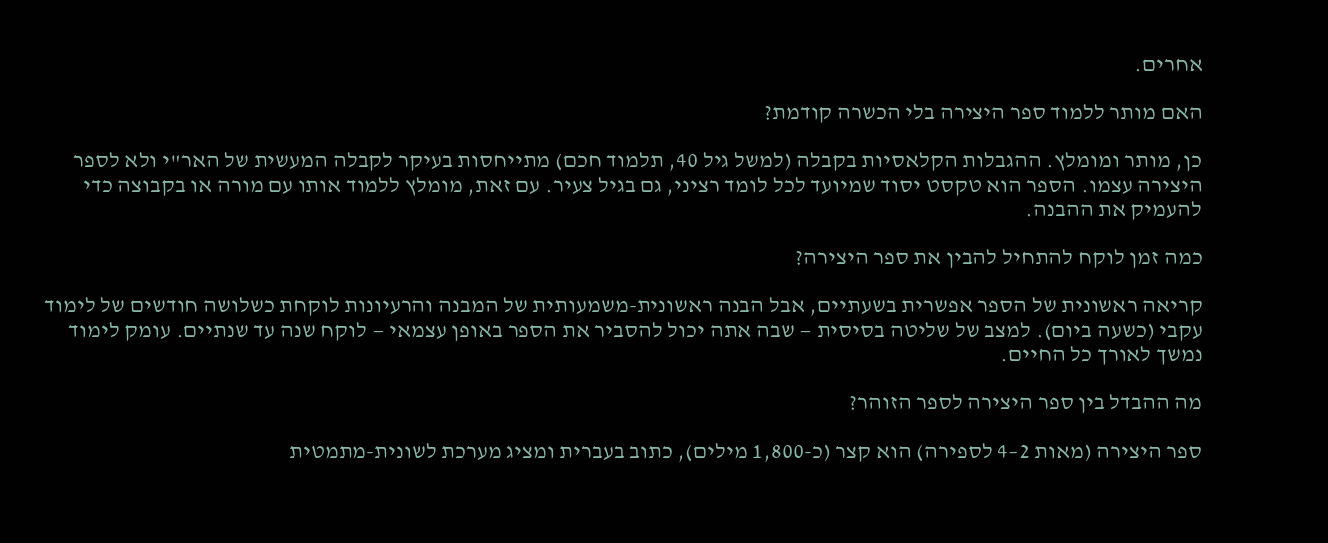אחרים.

האם מותר ללמוד ספר היצירה בלי הכשרה קודמת?

כן, מותר ומומלץ. ההגבלות הקלאסיות בקבלה (למשל גיל 40, תלמוד חכם) מתייחסות בעיקר לקבלה המעשית של האר"י ולא לספר היצירה עצמו. הספר הוא טקסט יסוד שמיועד לכל לומד רציני, גם בגיל צעיר. עם זאת, מומלץ ללמוד אותו עם מורה או בקבוצה כדי להעמיק את ההבנה.

כמה זמן לוקח להתחיל להבין את ספר היצירה?

קריאה ראשונית של הספר אפשרית בשעתיים, אבל הבנה ראשונית-משמעותית של המבנה והרעיונות לוקחת כשלושה חודשים של לימוד עקבי (כשעה ביום). למצב של שליטה בסיסית — שבה אתה יכול להסביר את הספר באופן עצמאי — לוקח שנה עד שנתיים. עומק לימוד נמשך לאורך כל החיים.

מה ההבדל בין ספר היצירה לספר הזוהר?

ספר היצירה (מאות 2–4 לספירה) הוא קצר (כ-1,800 מילים), כתוב בעברית ומציג מערכת לשונית-מתמטית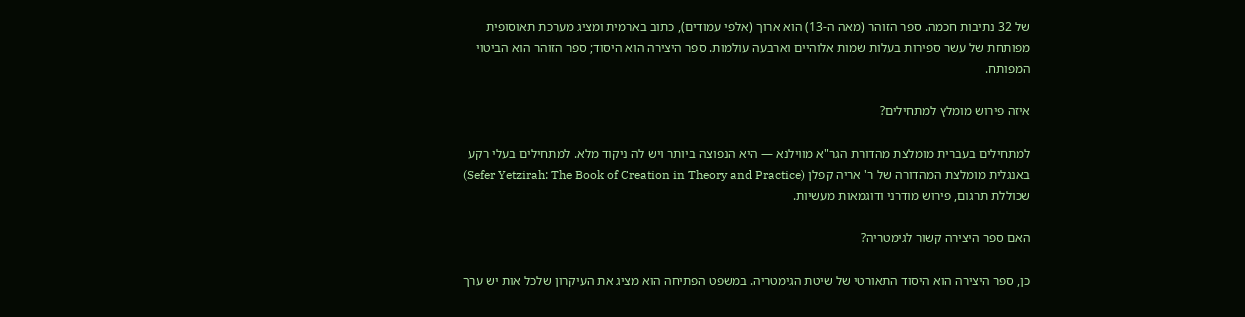של 32 נתיבות חכמה. ספר הזוהר (מאה ה-13) הוא ארוך (אלפי עמודים), כתוב בארמית ומציג מערכת תאוסופית מפותחת של עשר ספירות בעלות שמות אלוהיים וארבעה עולמות. ספר היצירה הוא היסוד; ספר הזוהר הוא הביטוי המפותח.

איזה פירוש מומלץ למתחילים?

למתחילים בעברית מומלצת מהדורת הגר"א מווילנא — היא הנפוצה ביותר ויש לה ניקוד מלא. למתחילים בעלי רקע באנגלית מומלצת המהדורה של ר' אריה קפלן (Sefer Yetzirah: The Book of Creation in Theory and Practice) שכוללת תרגום, פירוש מודרני ודוגמאות מעשיות.

האם ספר היצירה קשור לגימטריה?

כן, ספר היצירה הוא היסוד התאורטי של שיטת הגימטריה. במשפט הפתיחה הוא מציג את העיקרון שלכל אות יש ערך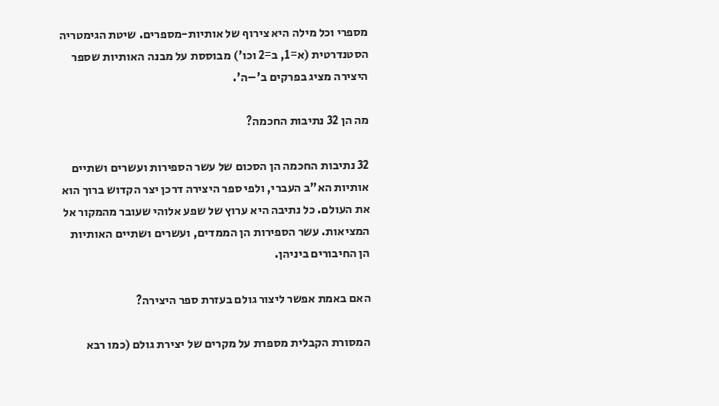מספרי וכל מילה היא צירוף של אותיות-מספרים. שיטת הגימטריה הסטנדרטית (א=1, ב=2 וכו') מבוססת על מבנה האותיות שספר היצירה מציג בפרקים ב'–ה'.

מה הן 32 נתיבות החכמה?

32 נתיבות החכמה הן הסכום של עשר הספירות ועשרים ושתיים אותיות הא"ב העברי, ולפי ספר היצירה דרכן יצר הקדוש ברוך הוא את העולם. כל נתיבה היא ערוץ של שפע אלוהי שעובר מהמקור אל המציאות. עשר הספירות הן הממדים, ועשרים ושתיים האותיות הן החיבורים ביניהן.

האם באמת אפשר ליצור גולם בעזרת ספר היצירה?

המסורת הקבלית מספרת על מקרים של יצירת גולם (כמו רבא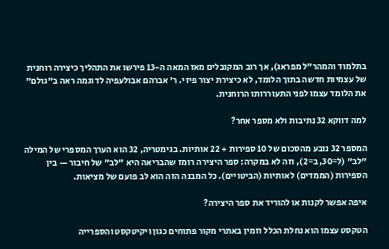בתלמוד והמהר"ל מפראג), אך רוב המקובלים מאז המאה ה-13 פירשו את התהליך כיצירה רוחנית של עצמיות חדשה בתוך הלומד, לא כיצירת יצור פיזי. ר' אברהם אבולעפיה לדוגמה ראה ב"גולם" את הלומד עצמו לפני התעוררותו הרוחנית.

למה דווקא 32 נתיבות ולא מספר אחר?

המספר 32 נובע מהסכום של 10 ספירות + 22 אותיות. בגימטריה, 32 הוא הערך המספרי של המילה "לב" (ל=30, ב=2), וזה לא במקרה: ספר היצירה רומז שהבריאה היא "לב" של חיבור — בין הספירות (הממדים) לאותיות (הביטויים). כל המבנה הזה הוא לב פועם של מציאות.

איפה אפשר לקנות או להוריד את ספר היצירה?

הטקסט עצמו הוא נחלת הכלל וזמין באתרי מקור פתוחים כגון ויקיטקסט והספרייה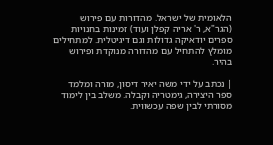הלאומית של ישראל. מהדורות עם פירוש (הגר"א, ר' אריה קפלן ועוד) זמינות בחנויות ספרים יודאיקה גדולות וגם דיגיטלית. למתחילים מומלץ להתחיל עם מהדורה מנוקדת ופירוש בהיר.

| נכתב על ידי משה יאיר דיסון, מורה ומלמד ספר היצירה, גימטריה וקבלה. משלב בין לימוד מסורתי לבין שפה עכשווית.